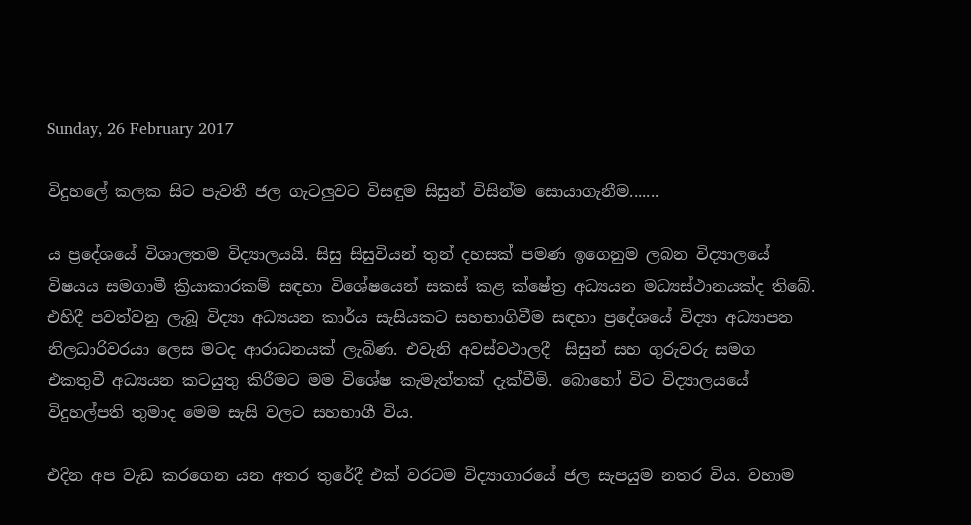Sunday, 26 February 2017

විදුහලේ කලක සිට පැවතී ජල ගැටලුවට විසඳුම සිසුන් විසින්ම සොයාගැනීම.......

ය ප්‍රදේශයේ විශාලතම විද්‍යාලයයි. සිසු සිසුවියන් තුන් දහසක් පමණ ඉගෙනුම ලබන විද්‍යාලයේ විෂයය සමගාමී ක්‍රියාකාරකම් සඳහා විශේෂයෙන් සකස් කළ ක්ෂේත්‍ර අධ්‍යයන මධ්‍යස්ථානයක්ද තිබේ. එහිදී පවත්වනු ලැබූ විද්‍යා අධ්‍යයන කාර්ය සැසියකට සහභාගිවීම සඳහා ප්‍රදේශයේ විද්‍යා අධ්‍යාපන නිලධාරිවරයා ලෙස මටද ආරාධනයක් ලැබිණ. එවැනි අවස්වථාලදී  සිසුන් සහ ගුරුවරු සමග එකතුවී අධ්‍යයන කටයුතු කිරීමට මම විශේෂ කැමැත්තක් දැක්වීමි. බොහෝ විට විද්‍යාලයයේ විදුහල්පති තුමාද මෙම සැසි වලට සහභාගී විය.

එදින අප වැඩ කරගෙන යන අතර තුරේදී එක් වරටම විද්‍යාගාරයේ ජල සැපයුම නතර විය. වහාම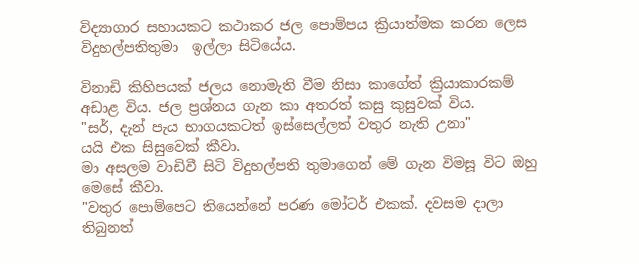විද්‍යාගාර සහායකට කථාකර ජල පොම්පය ක්‍රියාත්මක කරන ලෙස විදුහල්පතිතුමා  ඉල්ලා සිටියේය.

විනාඩි කිහිපයක් ජලය නොමැති වීම නිසා කාගේත් ක්‍රියාකාරකම් අඩාළ විය. ජල ප්‍රශ්නය ගැන කා අතරත් කසු කුසුවක් විය.
"සර්, දැන් පැය භාගයකටත් ඉස්සෙල්ලත් වතුර නැති උනා"
යයි එක සිසුවෙක් කීවා.
මා අසලම වාඩිවී සිටි විදුහල්පති තුමාගෙන් මේ ගැන විමසූ විට ඔහු මෙසේ කීවා.
"වතුර පොම්පෙට තියෙන්නේ පරණ මෝටර් එකක්‌. දවසම දාලා තිබුනත්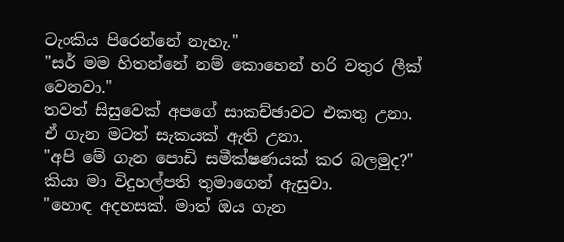ටැංකිය පිරෙන්නේ නැහැ."
"සර් මම හිතන්නේ නම් කොහෙන් හරි වතුර ලීක්‌ වෙනවා."
තවත් සිසුවෙක් අපගේ සාකච්ඡාවට එකතු උනා.
ඒ ගැන මටත් සැකයක් ඇති උනා.
"අපි මේ ගැන පොඩි සමීක්ෂණයක් කර බලමුද?"
කියා මා විදුහල්පති තුමාගෙන් ඇසුවා.
"හොඳ අදහසක්. මාත් ඔය ගැන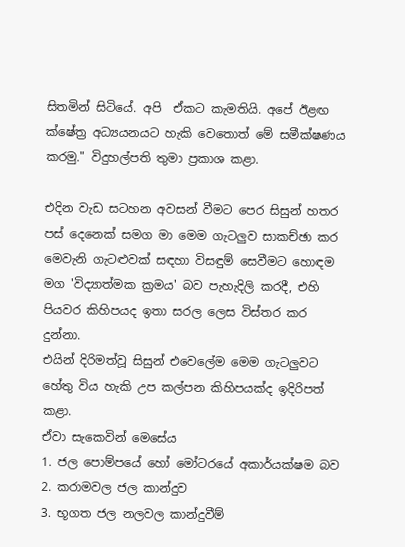සිතමින් සිටියේ. අපි  ඒකට කැමතියි. අපේ ඊළඟ ක්ෂේත්‍ර අධ්‍යයනයට හැකි වෙතොත් මේ සමීක්ෂණය කරමු." විදුහල්පති තුමා ප්‍රකාශ කළා.

එදින වැඩ සටහන අවසන් වීමට පෙර සිසුන් හතර පස් දෙනෙක් සමග මා මෙම ගැටලුව සාකච්ඡා කර මෙවැනි ගැටළුවක් සඳහා විසඳුම් සෙවීමට හොඳම මග 'විද්‍යාත්මක ක්‍රමය' බව පැහැදිලි කරදී, එහි පියවර කිහිපයද ඉතා සරල ලෙස විස්තර කර දුන්නා.
එයින් දිරිමත්වූ සිසුන් එවෙලේම මෙම ගැටලුවට හේතු විය හැකි උප කල්පන කිහිපයක්ද ඉදිරිපත් කළා.
ඒවා සැකෙවින් මෙසේය
1. ජල පොම්පයේ හෝ මෝටරයේ අකාර්යක්ෂම බව
2. කරාමවල ජල කාන්දුව
3. භූගත ජල නලවල කාන්දුවීම්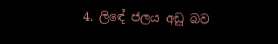4. ලිඳේ ජලය අඩු බව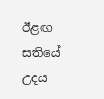ඊළඟ සතියේ උදය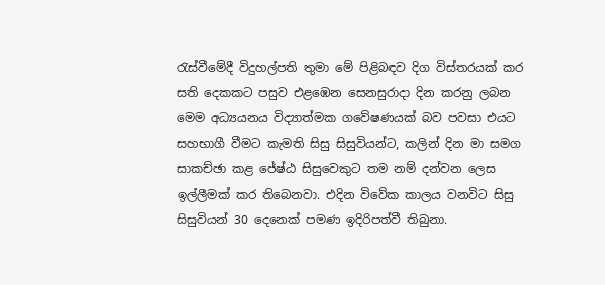රැස්වීමේදී විදුහල්පති තුමා මේ පිළිබඳව දිග විස්තරයක් කර සති දෙකකට පසුව එළඹෙන සෙනසුරාදා දින කරනු ලබන මෙම අධ්‍යයනය විද්‍යාත්මක ගවේෂණයක් බව පවසා එයට සහභාගී වීමට කැමති සිසු සිසුවියන්ට, කලින් දින මා සමග සාකච්ඡා කළ ජේෂ්ඨ සිසුවෙකුට තම නම් දන්වන ලෙස ඉල්ලීමක් කර තිබෙනවා. එදින විවේක කාලය වනවිට සිසු සිසුවියන් 30 දෙනෙක් පමණ ඉදිරිපත්වී තිබුනා.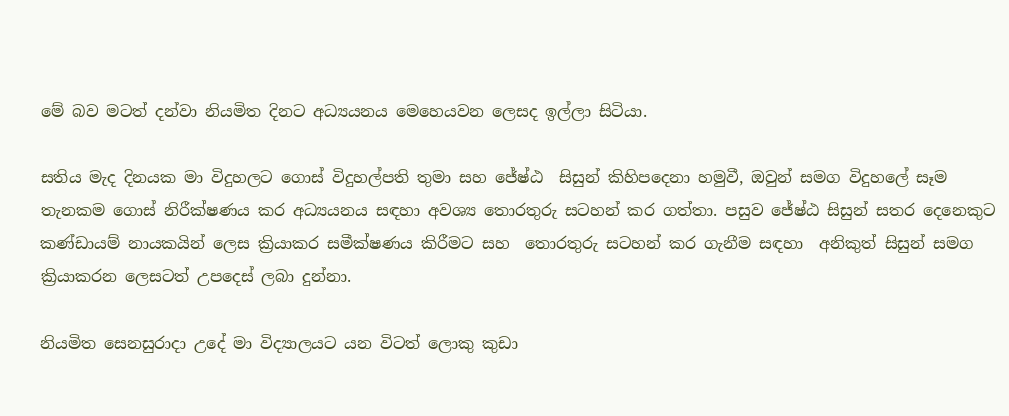මේ බව මටත් දන්වා නියමිත දිනට අධ්‍යයනය මෙහෙයවන ලෙසද ඉල්ලා සිටියා.

සතිය මැද දිනයක මා විදුහලට ගොස් විදුහල්පති තුමා සහ ජේෂ්ඨ  සිසුන් කිහිපදෙනා හමුවී, ඔවුන් සමග විදුහලේ සෑම තැනකම ගොස් නිරීක්ෂණය කර අධ්‍යයනය සඳහා අවශ්‍ය තොරතුරු සටහන් කර ගත්තා. පසුව ජේෂ්ඨ සිසුන් සතර දෙනෙකුට  කණ්ඩායම් නායකයින් ලෙස ක්‍රියාකර සමීක්ෂණය කිරීමට සහ  තොරතුරු සටහන් කර ගැනීම සඳහා  අනිකුත් සිසුන් සමග ක්‍රියාකරන ලෙසටත් උපදෙස් ලබා දුන්නා.

නියමිත සෙනසුරාදා උදේ මා විද්‍යාලයට යන විටත් ලොකු කුඩා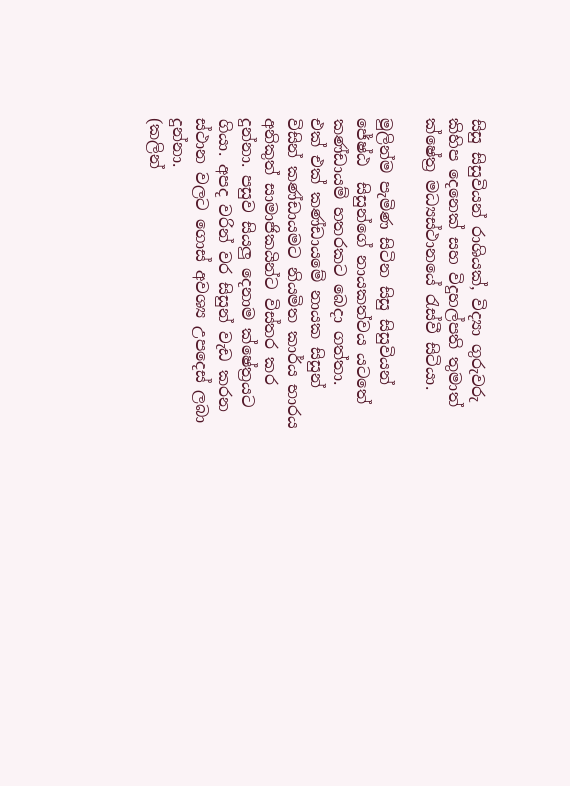සිසු සිසුවියන් රාශියක්‌, විද්‍යා ගුරුවරු කිහිප දෙනෙක් සහ විදුහල්පති තුමාත්   ක්ෂේත්‍ර මධ්‍යස්ථානයේ රැස්වී සිටියා.

මුලින්ම පැමිණ සිටින සිසු සිසුවියන් ජේෂ්ඨ  සිසුන්ගේ නායකත්වය යටතේ  කණ්ඩායම් හතරකට බෙදා ගත්තා.
එක් එක් කණ්ඩායමේ නායක සිසුන් විසින් කණ්ඩායමට නියමිත කාර්ය භාරය අනිකුත් සාමාජිකයින්ට විස්තර කර දුන්නා. පසුව සියලු දෙනාම ක්ෂේත්‍රයට ගියා. අපද වරින් වර සිසුන් වැඩ කරන ස්ථාන වලට ගොස් අවශ්‍ය උපදෙස් ලබා දුන්නා.
(කලින්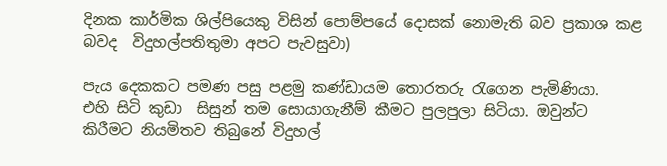දිනක කාර්මික ශිල්පියෙකු විසින් පොම්පයේ දොසක් නොමැති බව ප්‍රකාශ කළ බවද  විදුහල්පතිතුමා අපට පැවසුවා)

පැය දෙකකට පමණ පසු පළමු කණ්ඩායම තොරතරු රැගෙන පැමිණියා.
එහි සිටි කුඩා  සිසුන් තම සොයාගැනීම් කීමට පුලපුලා සිටියා. ඔවුන්ට   කිරීමට නියමිතව තිබුනේ විදුහල්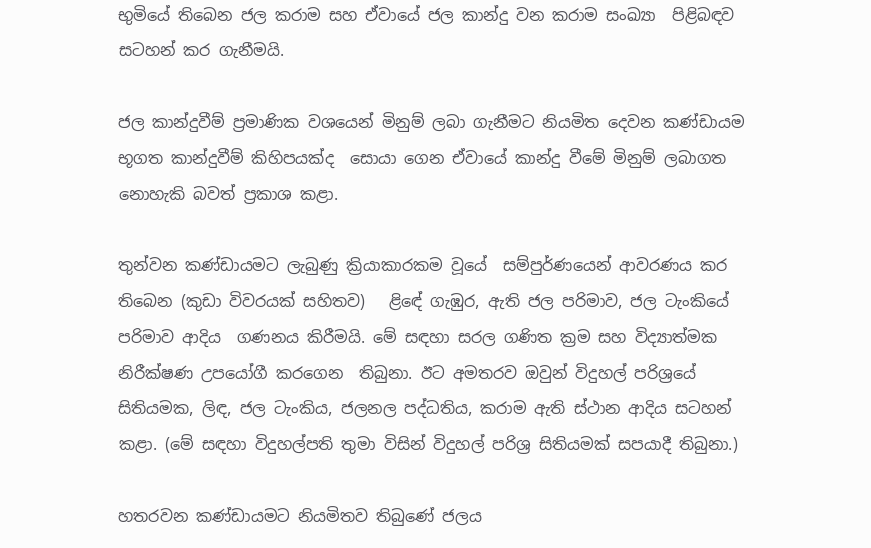භුමියේ තිබෙන ජල කරාම සහ ඒවායේ ජල කාන්දු වන කරාම සංඛ්‍යා  පිළිබඳව සටහන් කර ගැනීමයි.

ජල කාන්දුවීම් ප්‍රමාණික වශයෙන් මිනුම් ලබා ගැනීමට නියමිත දෙවන කණ්ඩායම භූගත කාන්දුවීම් කිහිපයක්ද  සොයා ගෙන ඒවායේ කාන්දු වීමේ මිනුම් ලබාගත නොහැකි බවත් ප්‍රකාශ කළා.

තුන්වන කණ්ඩායමට ලැබුණු ක්‍රියාකාරකම වූයේ  සම්පුර්ණයෙන් ආවරණය කර තිබෙන (කුඩා විවරයක් සහිතව)   ළිඳේ ගැඹුර, ඇති ජල පරිමාව, ජල ටැංකියේ පරිමාව ආදිය  ගණනය කිරීමයි. මේ සඳහා සරල ගණිත ක්‍රම සහ විද්‍යාත්මක නිරීක්ෂණ උපයෝගී කරගෙන  තිබුනා. ඊට අමතරව ඔවුන් විදුහල් පරිශ්‍රයේ සිතියමක, ලිඳ, ජල ටැංකිය, ජලනල පද්ධතිය, කරාම ඇති ස්ථාන ආදිය සටහන් කළා. (මේ සඳහා විදුහල්පති තුමා විසින් විදුහල් පරිශ්‍ර සිතියමක් සපයාදී තිබුනා.)

හතරවන කණ්ඩායමට නියමිතව තිබුණේ ජලය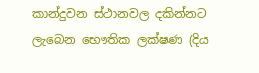කාන්දුවන ස්ථානවල දකින්නට ලැබෙන භෞතික ලක්ෂණ (දිය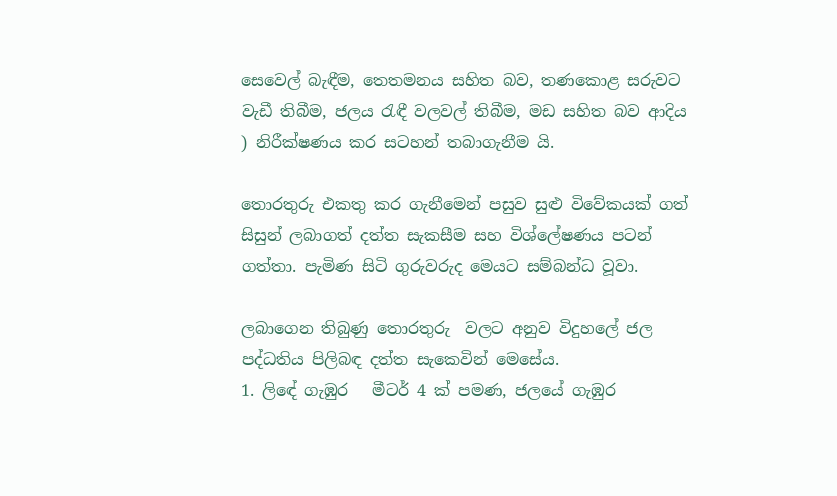සෙවෙල් බැඳීම, තෙතමනය සහිත බව, තණකොළ සරුවට වැඩී තිබීම, ජලය රැඳී වලවල් තිබීම, මඩ සහිත බව ආදිය ) නිරීක්ෂණය කර සටහන් තබාගැනීම යි.

තොරතුරු එකතු කර ගැනීමෙන් පසුව සුළු විවේකයක් ගත් සිසුන් ලබාගත් දත්ත සැකසීම සහ විශ්ලේෂණය පටන් ගත්තා. පැමිණ සිටි ගුරුවරුද මෙයට සම්බන්ධ වූවා.

ලබාගෙන තිබුණු තොරතුරු  වලට අනුව විදුහලේ ජල පද්ධතිය පිලිබඳ දත්ත සැකෙවින් මෙසේය.
1. ලිඳේ ගැඹුර   මීටර් 4 ක් පමණ, ජලයේ ගැඹුර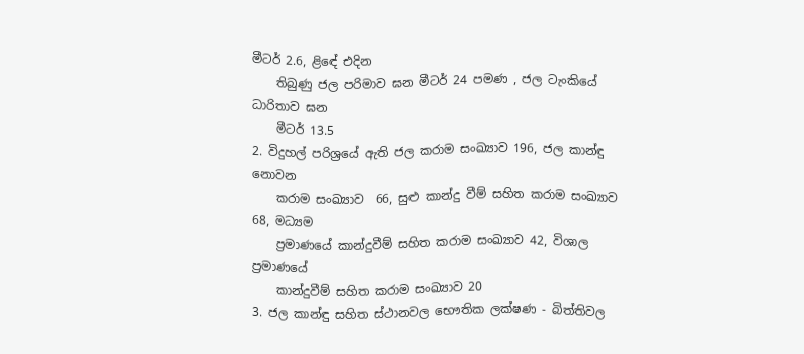මීටර් 2.6, ළිඳේ එදින
    තිබුණු ජල පරිමාව ඝන මීටර් 24 පමණ , ජල ටැංකියේ ධාරිතාව ඝන
    මීටර් 13.5
2. විදුහල් පරිශ්‍රයේ ඇති ජල කරාම සංඛ්‍යාව 196, ජල කාන්ඳු නොවන
    කරාම සංඛ්‍යාව  66, සුළු කාන්දු වීම් සහිත කරාම සංඛ්‍යාව 68, මධ්‍යම
    ප්‍රමාණයේ කාන්දුවීම් සහිත කරාම සංඛ්‍යාව 42, විශාල ප්‍රමාණයේ
    කාන්දුවීම් සහිත කරාම සංඛ්‍යාව 20
3. ජල කාන්ඳු සහිත ස්ථානවල භෞතික ලක්ෂණ - බිත්තිවල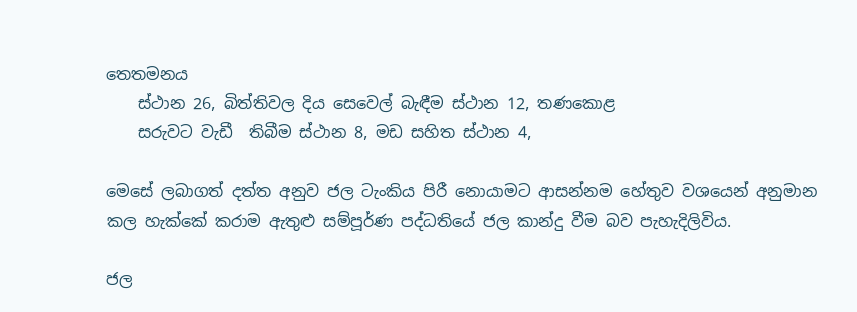තෙතමනය
    ස්ථාන 26, බිත්තිවල දිය සෙවෙල් බැඳීම ස්ථාන 12, තණකොළ
    සරුවට වැඩී  තිබීම ස්ථාන 8, මඩ සහිත ස්ථාන 4,

මෙසේ ලබාගත් දත්ත අනුව ජල ටැංකිය පිරී නොයාමට ආසන්නම හේතුව වශයෙන් අනුමාන කල හැක්කේ කරාම ඇතුළු සම්පූර්ණ පද්ධතියේ ජල කාන්දු වීම බව පැහැදිලිවිය.

ජල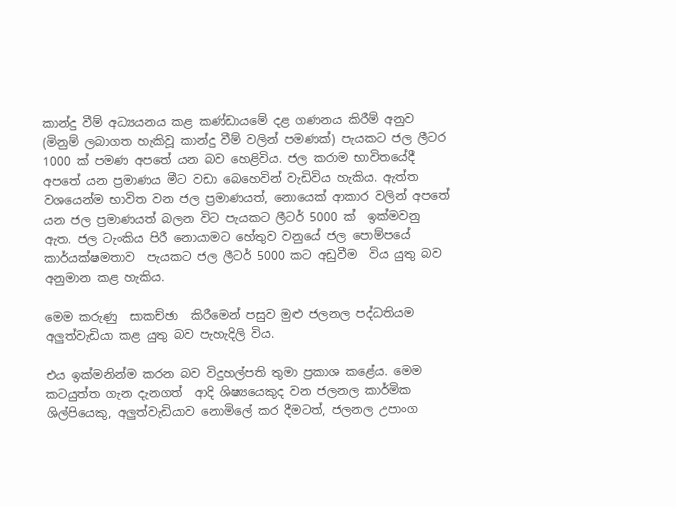කාන්දු වීම් අධ්‍යයනය කළ කණ්ඩායමේ දළ ගණනය කිරීම් අනුව (මිනුම් ලබාගත හැකිවූ කාන්දු වීම් වලින් පමණක්) පැයකට ජල ලීටර 1000 ක් පමණ අපතේ යන බව හෙළිවිය. ජල කරාම භාවිතයේදී අපතේ යන ප්‍රමාණය මීට වඩා බෙහෙවින් වැඩිවිය හැකිය. ඇත්ත වශයෙන්ම භාවිත වන ජල ප්‍රමාණයත්, නොයෙක් ආකාර වලින් අපතේ යන ජල ප්‍රමාණයත් බලන විට පැයකට ලීටර් 5000 ක්  ඉක්මවනු ඇත. ජල ටැංකිය පිරී නොයාමට හේතුව වනුයේ ජල පොම්පයේ කාර්යක්ෂමතාව  පැයකට ජල ලීටර් 5000 කට අඩුවීම  විය යුතු බව අනුමාන කළ හැකිය.

මෙම කරුණු  සාකච්ඡා  කිරීමෙන් පසුව මුළු ජලනල පද්ධතියම අලුත්වැඩියා කළ යුතු බව පැහැදිලි විය.

එය ඉක්මනින්ම කරන බව විදුහල්පති තුමා ප්‍රකාශ කළේය. මෙම කටයුත්ත ගැන දැනගත්  ආදි ශිෂ්‍යයෙකුද වන ජලනල කාර්මික ශිල්පියෙකු, අලුත්වැඩියාව නොමිලේ කර දීමටත්, ජලනල උපාංග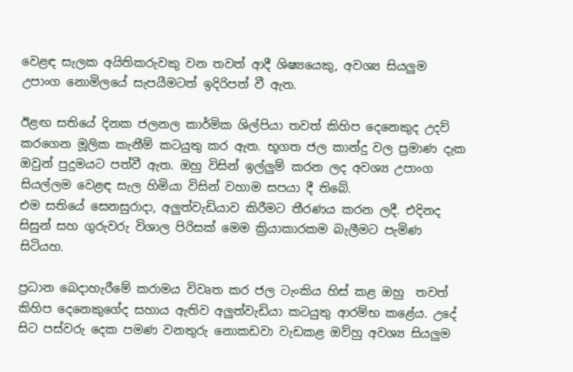වෙළඳ සැලක අයිතිකරුවකු වන තවත් ආදී ශිෂ්‍යයෙකු, අවශ්‍ය සියලුම උපාංග නොමිලයේ සැපයීමටත් ඉදිරිපත් වී ඇත.

ඊළඟ සතියේ දිනක ජලනල කාර්මික ශිල්පියා තවත් කිහිප දෙනෙකුද උදව් කරගෙන මූලික කැනීම් කටයුතු කර ඇත. භූගත ජල කාන්දු වල ප්‍රමාණ දැක ඔවුන් පුදුමයට පත්වී ඇත. ඔහු විසින් ඉල්ලුම් කරන ලද අවශ්‍ය උපාංග සියල්ලම වෙළඳ සැල හිමියා විසින් වහාම සපයා දී තිබේ.
එම සතියේ සෙනසුරාදා, අලුත්වැඩියාව කිරීමට තීරණය කරන ලදී. එදිනද සිසුන් සහ ගුරුවරු විශාල පිරිසක් මෙම ක්‍රියාකාරකම බැලීමට පැමිණ සිටියහ.

ප්‍රධාන බෙදාහැරීමේ කරාමය විවෘත කර ජල ටැංකිය හිස් කළ ඔහු  තවත් කිහිප දෙනෙකුගේද සහාය ඇතිව අලුත්වැඩියා කටයුතු ආරම්භ කළේය. උදේ සිට පස්වරු දෙක පමණ වනතුරු නොකඩවා වැඩකළ ඔව්හු අවශ්‍ය සියලුම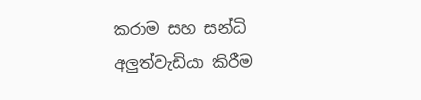කරාම සහ සන්ධි අලුත්වැඩියා කිරීම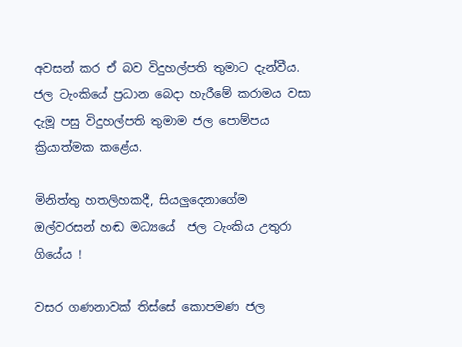අවසන් කර ඒ බව විදුහල්පති තුමාට දැන්වීය. ජල ටැංකියේ ප්‍රධාන බෙදා හැරීමේ කරාමය වසා දැමූ පසු විදුහල්පති තුමාම ජල පොම්පය ක්‍රියාත්මක කළේය.

මිනිත්තු හතලිහකදී, සියලුදෙනාගේම ඔල්වරසන් හඬ මධ්‍යයේ  ජල ටැංකිය උතුරා ගියේය !

වසර ගණනාවක් තිස්සේ කොපමණ ජල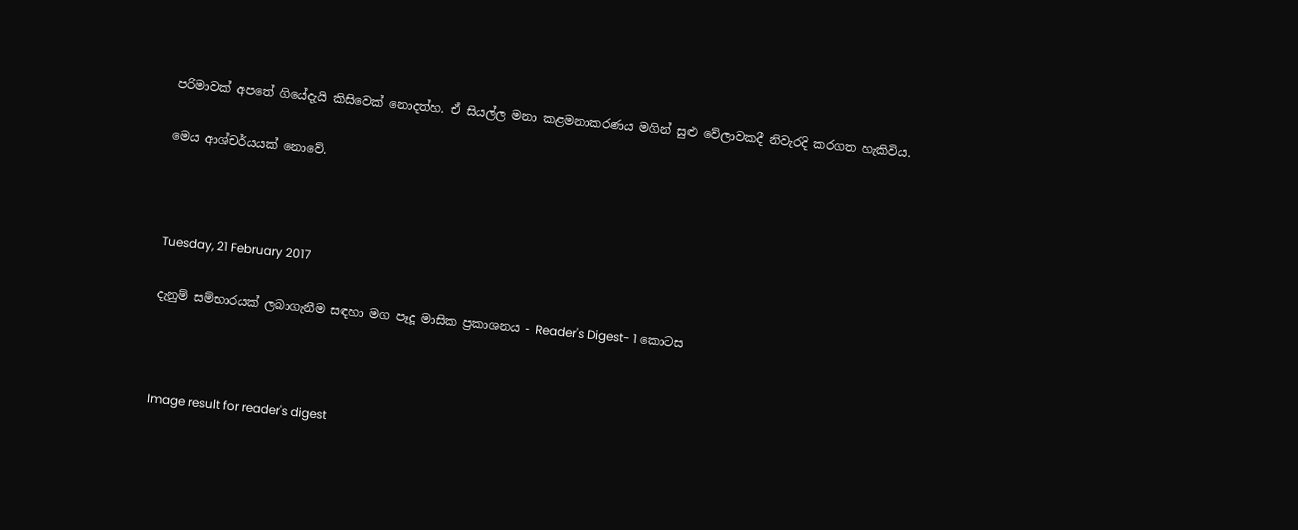පරිමාවක් අපතේ ගියේදැයි කිසිවෙක් නොදත්හ. ඒ සියල්ල මනා කළමනාකරණය මගින් සුළු වේලාවකදී නිවැරදි කරගත හැකිවිය.

මෙය ආශ්චර්යයක් නොවේ.



Tuesday, 21 February 2017

දැනුම් සම්භාරයක් ලබාගැනීම සඳහා මග පෑදූ මාසික ප්‍රකාශනය - Reader's Digest- 1 කොටස



Image result for reader's digest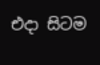එදා සිටම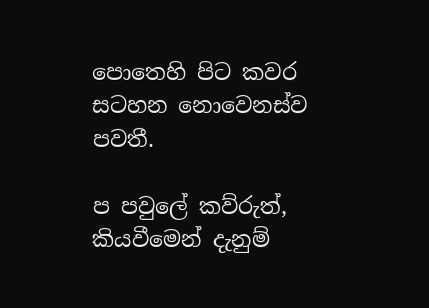පොතෙහි පිට කවර සටහන නොවෙනස්ව පවතී.

ප පවුලේ කව්රුත්, කියවීමෙන් දැනුම්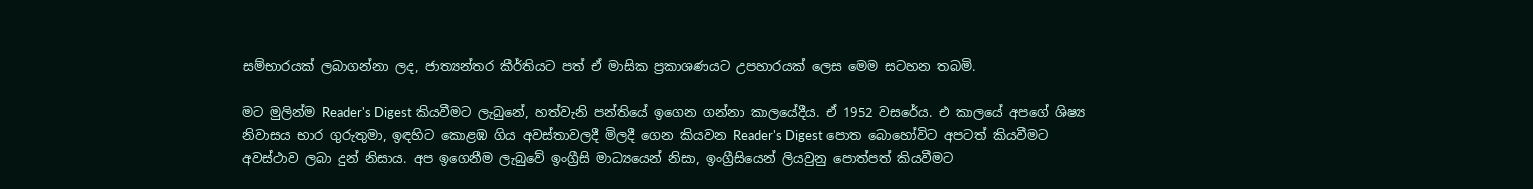සම්භාරයක් ලබාගන්නා ලද, ජාත්‍යන්තර කීර්තියට පත් ඒ මාසික ප්‍රකාශණයට උපහාරයක්‌ ලෙස මෙම සටහන තබමි.

මට මුලින්ම Reader's Digest කියවීමට ලැබුනේ, හත්වැනි පන්තියේ ඉගෙන ගන්නා කාලයේදීය. ඒ 1952 වසරේය. එ කාලයේ අපගේ ශිෂ්‍ය නිවාසය භාර ගුරුතුමා, ඉඳහිට කොළඹ ගිය අවස්තාවලදී මිලදී ගෙන කියවන Reader's Digest පොත බොහෝවිට අපටත් කියවීමට අවස්ථාව ලබා දුන් නිසාය. අප ඉගෙනීම ලැබුවේ ඉංග්‍රීසි මාධ්‍යයෙන් නිසා, ඉංග්‍රීසියෙන් ලියවුනු පොත්පත් කියවීමට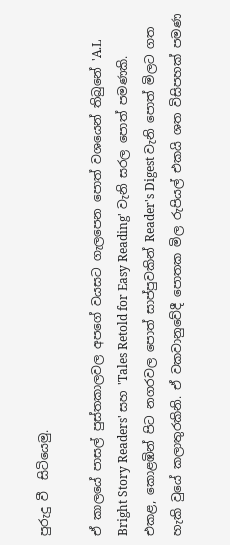පුරුදු වී  සිටියෙමු.

ඒ කාලයේ පාසල් පුස්තකාලවල අපගේ වයසට ගැලපෙන පොත් වශයෙන් තිබුනේ 'A.L Bright Story Readers' සහ 'Tales Retold for Easy Reading' වැනි සරල පොත් පමණකි. එකළ, කොළඹින් පිට නගරවල පොත් සාප්පුවකින් Reader's Digest වැනි පොත් මිලට ගත හැකි වුයේ කලාතුරකිනි. ඒ වකවානුවේදී පොතක මිල රුපියල් එකයි ශත විසිපහක් පමණ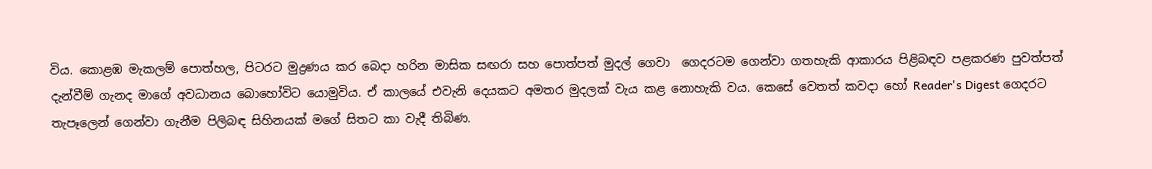විය. කොළඹ මැකලම් පොත්හල, පිටරට මුද්‍රණය කර බෙදා හරින මාසික සඟරා සහ පොත්පත් මුදල් ගෙවා  ගෙදරටම ගෙන්වා ගතහැකි ආකාරය පිළිබඳව පළකරණ පුවත්පත් දැන්වීම් ගැනද මාගේ අවධානය බොහෝවිට යොමුවිය. ඒ කාලයේ එවැනි දෙයකට අමතර මුදලක් වැය කළ නොහැකි වය. කෙසේ වෙතත් කවදා හෝ Reader's Digest ගෙදරට තැපෑලෙන් ගෙන්වා ගැනීම පිලිබඳ සිහිනයක් මගේ සිතට කා වැදී තිබිණ.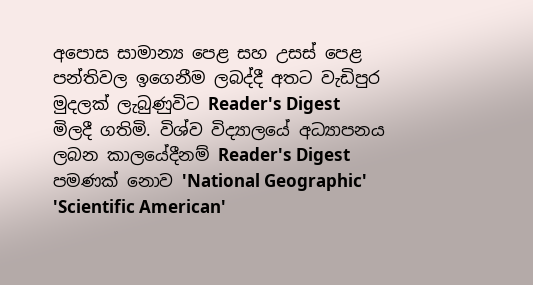අපොස සාමාන්‍ය පෙළ සහ උසස් පෙළ පන්තිවල ඉගෙනීම ලබද්දී අතට වැඩිපුර  මුදලක් ලැබුණුවිට Reader's Digest මිලදී ගතිමි. විශ්ව විද්‍යාලයේ අධ්‍යාපනය ලබන කාලයේදීනම් Reader's Digest පමණක් නොව 'National Geographic' 'Scientific American'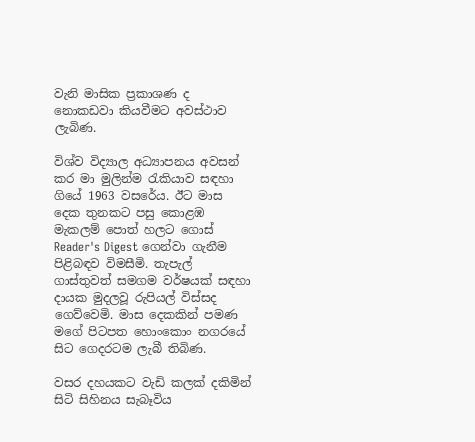වැනි මාසික ප්‍රකාශණ ද නොකඩවා කියවීමට අවස්ථාව  ලැබිණ.

විශ්ව විද්‍යාල අධ්‍යාපනය අවසන් කර මා මුලින්ම රැකියාව සඳහා ගියේ 1963 වසරේය. ඊට මාස දෙක තුනකට පසු කොළඹ මැකලම් පොත් හලට ගොස් Reader's Digest ගෙන්වා ගැනීම පිළිබඳව විමසීමි. තැපැල් ගාස්තුවත් සමගම වර්ෂයක් සඳහා දායක මුදලවූ රුපියල් විස්සද ගෙව්වෙමි. මාස දෙකකින් පමණ මගේ පිටපත හොංකොං නගරයේ සිට ගෙදරටම ලැබී තිබිණ.

වසර දහයකට වැඩි කලක් දකිමින් සිටි සිහිනය සැබෑවිය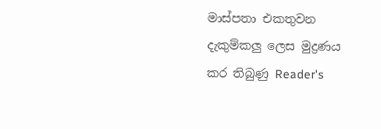මාස්පතා එකතුවන දැකුම්කලු ලෙස මුද්‍රණය කර තිබුණු Reader's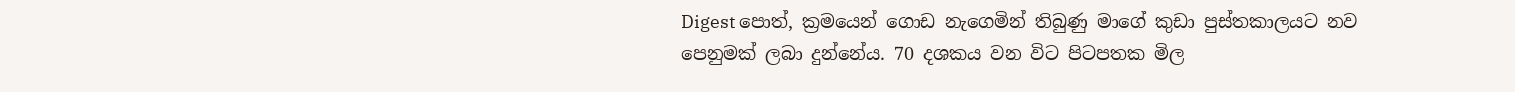Digest පොත්, ක්‍රමයෙන් ගොඩ නැගෙමින් තිබුණු මාගේ කුඩා පුස්තකාලයට නව පෙනුමක් ලබා දුන්නේය. 70 දශකය වන විට පිටපතක මිල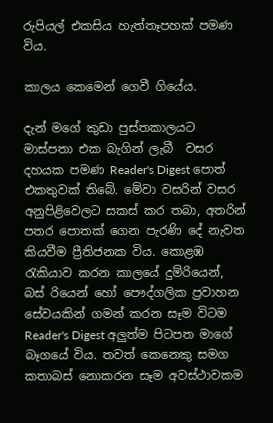රුපියල් එකසිය හැත්තෑපහක් පමණ විය.

කාලය කෙමෙන් ගෙවී ගියේය.

දැන් මගේ කුඩා පුස්තකාලයට මාස්පතා එක බැගින් ලැබී  වසර දහයක පමණ Reader's Digest පොත් එකතුවක් තිබේ. මේවා වසරින් වසර අනුපිළිවෙලට සකස් කර තබා, අතරින් පතර පොතක් ගෙන පැරණි දේ නැවත කියවීම ප්‍රීතිජනක විය. කොළඹ රැකියාව කරන කාලයේ දුම්රියෙන්, බස් රියෙන් හෝ පෞද්ගලික ප්‍රවාහන සේවයකින් ගමන් කරන සෑම විටම Reader's Digest අලුත්ම පිටපත මාගේ බෑගයේ විය. තවත් කෙනෙකු සමග කතාබස් නොකරන සෑම අවස්ථාවකම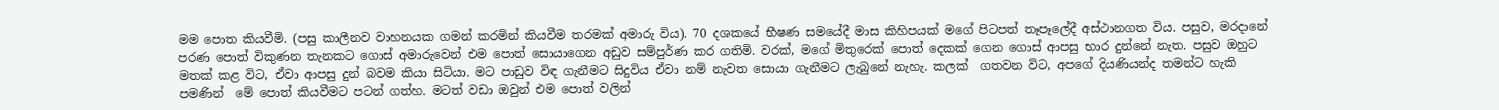මම පොත කියවීමි. (පසු කාලීනව වාහනයක ගමන් කරමින් කියවීම තරමක් අමාරු විය). 70 දශකයේ භීෂණ සමයේදී මාස කිහිපයක් මගේ පිටපත් තෑපෑලේදී අස්ථානගත විය. පසුව, මරදානේ පරණ පොත් විකුණන තැනකට ගොස් අමාරුවෙන් එම පොත් සොයාගෙන අඩුව සම්පුර්ණ කර ගතිමි. වරක්, මගේ මිතුරෙක් පොත් දෙකක් ගෙන ගොස් ආපසු භාර දුන්නේ නැත. පසුව ඔහුට මතක් කළ විට, ඒවා ආපසු දුන් බවම කියා සිටියා. මට පාඩුව විඳ ගැනීමට සිදුවිය ඒවා නම් නැවත සොයා ගැනීමට ලැබුනේ නැහැ. කලක්  ගතවන විට, අපගේ දියණියන්ද තමන්ට හැකි පමණින්  මේ පොත් කියවීමට පටන් ගත්හ. මටත් වඩා ඔවුන් එම පොත් වලින්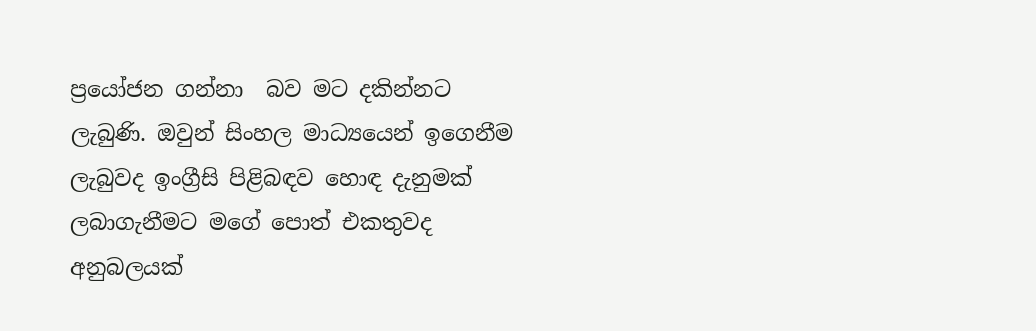ප්‍රයෝජන ගන්නා  බව මට දකින්නට ලැබුණි. ඔවුන් සිංහල මාධ්‍යයෙන් ඉගෙනීම ලැබුවද ඉංග්‍රීසි පිළිබඳව හොඳ දැනුමක් ලබාගැනීමට මගේ පොත් එකතුවද අනුබලයක්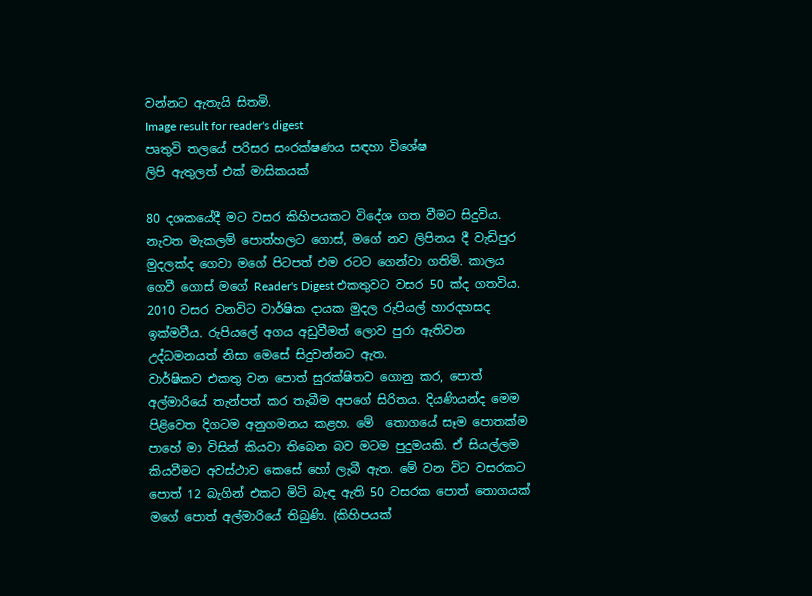වන්නට ඇතැයි සිතමි.
Image result for reader's digest
පෘතුවි තලයේ පරිසර සංරක්ෂණය සඳහා විශේෂ
ලිපි ඇතුලත් එක් මාසිකයක්‌

80 දශකයේදී මට වසර කිහිපයකට විදේශ ගත වීමට සිදුවිය. නැවත මැකලම් පොත්හලට ගොස්, මගේ නව ලිපිනය දී වැඩිපුර මුදලක්ද ගෙවා මගේ පිටපත් එම රටට ගෙන්වා ගතිමි. කාලය ගෙවී ගොස් මගේ Reader's Digest එකතුවට වසර 50 ක්ද ගතවිය. 2010 වසර වනවිට වාර්ෂික දායක මුදල රුපියල් හාරදහසද ඉක්මවීය. රුපියලේ අගය අඩුවීමත් ලොව පුරා ඇතිවන උද්ධමනයත් නිසා මෙසේ සිදුවන්නට ඇත.
වාර්ෂිකව එකතු වන පොත් සුරක්ෂිතව ගොනු කර, පොත් අල්මාරියේ තැන්පත් කර තැබීම අපගේ සිරිතය. දියණියන්ද මෙම පිළිවෙත දිගටම අනුගමනය කළහ. මේ  තොගයේ සෑම පොතක්ම  පාහේ මා විසින් කියවා තිබෙන බව මටම පුදුමයකි. ඒ සියල්ලම කියවීමට අවස්ථාව කෙසේ හෝ ලැබී ඇත. මේ වන විට වසරකට පොත් 12 බැගින් එකට මිටි බැඳ ඇති 50 වසරක පොත් තොගයක් මගේ පොත් අල්මාරියේ තිබුණි. (කිහිපයක්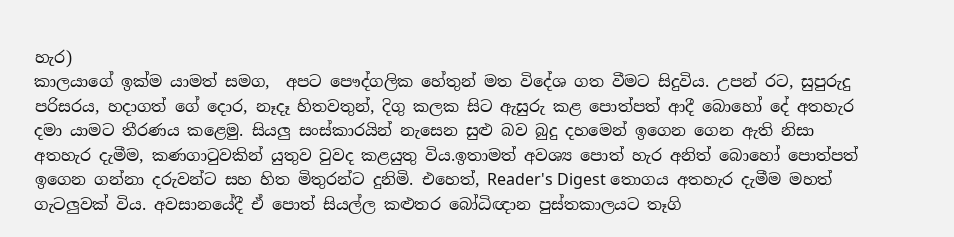හැර)
කාලයාගේ ඉක්ම යාමත් සමග,  අපට පෞද්ගලික හේතුන් මත විදේශ ගත වීමට සිදුවිය. උපන් රට, සුපුරුදු පරිසරය, හදාගත් ගේ දොර, නෑදෑ හිතවතුන්, දිගු කලක සිට ඇසුරු කළ පොත්පත් ආදී බොහෝ දේ අතහැර දමා යාමට තීරණය කළෙමු. සියලු සංස්කාරයින් නැසෙන සුළු බව බුදු දහමෙන් ඉගෙන ගෙන ඇති නිසා අතහැර දැමීම, කණගාටුවකින් යුතුව වුවද කළයුතු විය.ඉතාමත් අවශ්‍ය පොත් හැර අනිත් බොහෝ පොත්පත් ඉගෙන ගන්නා දරුවන්ට සහ හිත මිතුරන්ට දුනිමි. එහෙත්, Reader's Digest තොගය අතහැර දැමීම මහත් ගැටලුවක් විය. අවසානයේදී ඒ පොත් සියල්ල කළුතර බෝධිඥාන පුස්තකාලයට තෑගි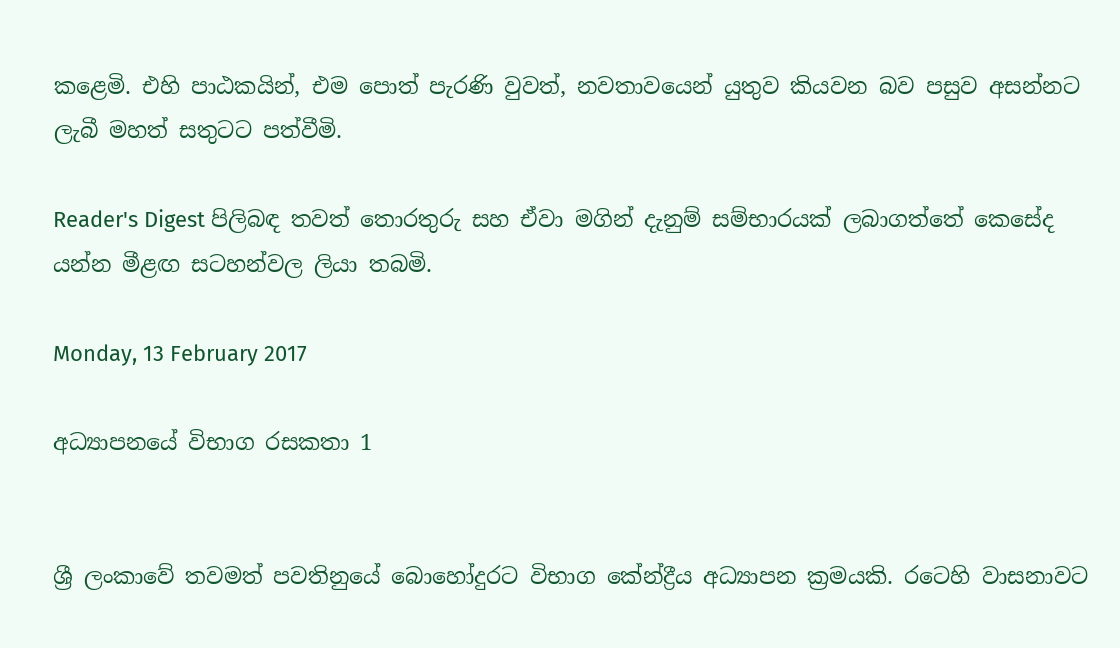කළෙමි. එහි පාඨකයින්, එම පොත් පැරණි වුවත්, නවතාවයෙන් යුතුව කියවන බව පසුව අසන්නට ලැබී මහත් සතුටට පත්වීමි.

Reader's Digest පිලිබඳ තවත් තොරතුරු සහ ඒවා මගින් දැනුම් සම්භාරයක් ලබාගත්තේ කෙසේද යන්න මීළඟ සටහන්වල ලියා තබමි.

Monday, 13 February 2017

අධ්‍යාපනයේ විභාග රසකතා 1


ශ්‍රී ලංකාවේ තවමත් පවතිනුයේ බොහෝදුරට විභාග කේන්ද්‍රීය අධ්‍යාපන ක්‍රමයකි. රටෙහි වාසනාවට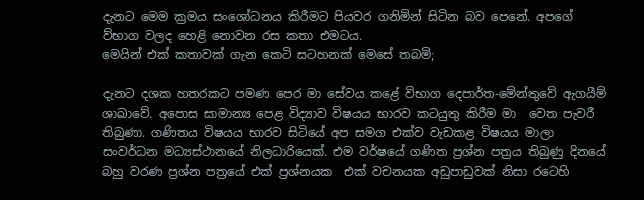දැනට මෙම ක්‍රමය සංශෝධනය කිරීමට පියවර ගනිමින් සිටින බව පෙනේ. අපගේ ව්භාග වලද හෙළි නොවන රස කතා එමටය.
මෙයින් එක්‌ කතාවක්‌ ගැන කෙටි සටහනක් මෙසේ තබමි;

දැනට දශක හතරකට පමණ පෙර මා සේවය කළේ විභාග දෙපාර්ත-මේන්තුවේ ඇගයීම් ශාඛාවේ. අපොස සාමාන්‍ය පෙළ විද්‍යාව විෂයය භාරව කටයුතු කිරීම මා  වෙත පැවරී තිබුණා. ගණිතය විෂයය භාරව සිටියේ අප සමග එක්ව වැඩකළ විෂයය මාලා සංවර්ධන මධ්‍යස්ථානයේ නිලධාරියෙක්. එම වර්ෂයේ ගණිත ප්‍රශ්න පත්‍රය තිබුණු දිනයේ බහු වරණ ප්‍රශ්න පත්‍රයේ එක් ප්‍රශ්නයක  එක් වචනයක අඩුපාඩුවක් නිසා රටෙහි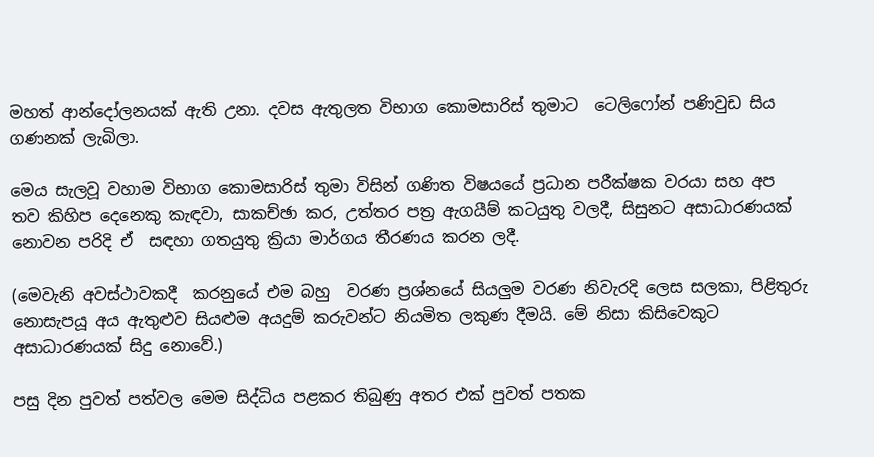මහත් ආන්දෝලනයක් ඇති උනා. දවස ඇතුලත විභාග කොමසාරිස් තුමාට  ටෙලිෆෝන් පණිවුඩ සිය ගණනක්‌ ලැබිලා.

මෙය සැලවූ වහාම විභාග කොමසාරිස් තුමා විසින් ගණිත විෂයයේ ප්‍රධාන පරීක්ෂක වරයා සහ අප තව කිහිප දෙනෙකු කැඳවා, සාකච්ඡා කර, උත්තර පත්‍ර ඇගයීම් කටයුතු වලදී, සිසුනට අසාධාරණයක් නොවන පරිදි ඒ  සඳහා ගතයුතු ක්‍රියා මාර්ගය තීරණය කරන ලදී.

(මෙවැනි අවස්ථාවකදී  කරනුයේ එම බහු  වරණ ප්‍රශ්නයේ සියලුම වරණ නිවැරදි ලෙස සලකා, පිළිතුරු නොසැපයූ අය ඇතුළුව සියළුම අයදුම් කරුවන්ට නියමිත ලකුණ දීමයි. මේ නිසා කිසිවෙකුට අසාධාරණයක් සිදු නොවේ.)

පසු දින පුවත් පත්වල මෙම සිද්ධිය පළකර තිබුණු අතර එක්‌ පුවත් පතක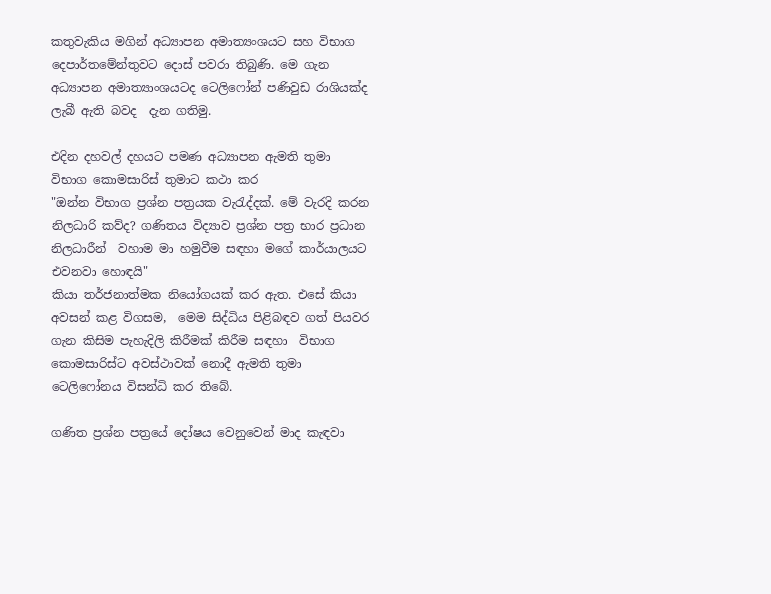කතුවැකිය මගින් අධ්‍යාපන අමාත්‍යංශයට සහ විභාග දෙපාර්තමේන්තුවට දොස් පවරා තිබුණි. මෙ ගැන අධ්‍යාපන අමාත්‍යාංශයටද ටෙලිෆෝන් පණිවුඩ රාශියක්ද ලැබී ඇති බවද  දැන ගතිමු.

එදින දහවල් දහයට පමණ අධ්‍යාපන ඇමති තුමා විභාග කොමසාරිස් තුමාට කථා කර
"ඔන්න විභාග ප්‍රශ්න පත්‍රයක වැරැද්දක්. මේ වැරදි කරන නිලධාරි කව්ද? ගණිතය විද්‍යාව ප්‍රශ්න පත්‍ර භාර ප්‍රධාන නිලධාරීන්  වහාම මා හමුවීම සඳහා මගේ කාර්යාලයට එවනවා හොඳයි"
කියා තර්ජනාත්මක නියෝගයක් කර ඇත. එසේ කියා අවසන් කළ විගසම,  මෙම සිද්ධිය පිළිබඳව ගත් පියවර ගැන කිසිම පැහැදිලි කිරීමක් කිරීම සඳහා  විභාග කොමසාරිස්ට අවස්ථාවක් නොදී ඇමති තුමා ටෙලිෆෝනය විසන්ධි කර තිබේ.

ගණිත ප්‍රශ්න පත්‍රයේ දෝෂය වෙනුවෙන් මාද කැඳවා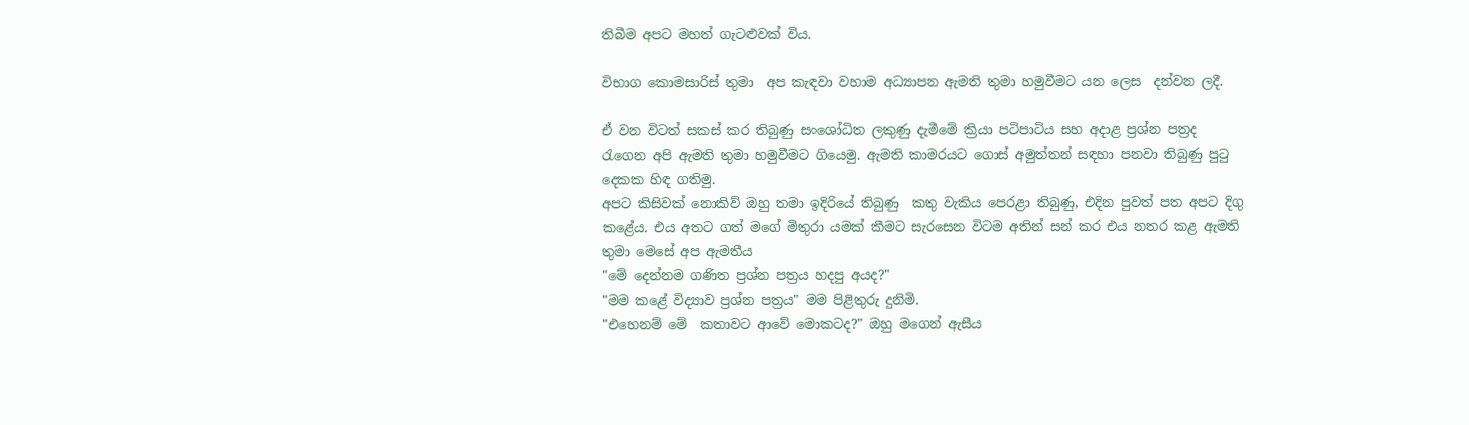තිබීම අපට මහත් ගැටළුවක් විය.

විභාග කොමසාරිස් තුමා  අප කැඳවා වහාම අධ්‍යාපන ඇමති තුමා හමුවීමට යන ලෙස  දන්වන ලදී.

ඒ වන විටත් සකස් කර තිබුණු සංශෝධිත ලකුණු දැමීමේ ක්‍රියා පටිපාටිය සහ අදාළ ප්‍රශ්න පත්‍රද රැගෙන අපි ඇමති තුමා හමුවීමට ගියෙමු. ඇමති කාමරයට ගොස් අමුත්තන් සඳහා පනවා තිබුණු පුටු දෙකක හිඳ ගතිමු.
අපට කිසිවක් නොකිව් ඔහු තමා ඉදිරියේ තිබුණු  කතු වැකිය පෙරළා තිබුණු, එදින පුවත් පත අපට දිගු කළේය. එය අතට ගත් මගේ මිතුරා යමක්‌ කීමට සැරසෙන විටම අතින් සන් කර එය නතර කළ ඇමති තුමා මෙසේ අප ඇමතීය
"මේ දෙන්නම ගණිත ප්‍රශ්න පත්‍රය හදපු අයද?"
"මම කළේ විද්‍යාව ප්‍රශ්න පත්‍රය" මම පිළිතුරු දුනිමි.
"එහෙනම් මේ  කතාවට ආවේ මොකටද?" ඔහු මගෙන් ඇසීය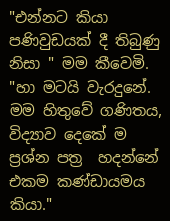"එන්නට කියා පණිවුඩයක් දී තිබුණු නිසා " මම කීවෙමි.
"හා මටයි වැරදුනේ. මම හිතුවේ ගණිතය, විද්‍යාව දෙකේ ම ප්‍රශ්න පත්‍ර  හදන්නේ එකම කණ්ඩායමය කියා."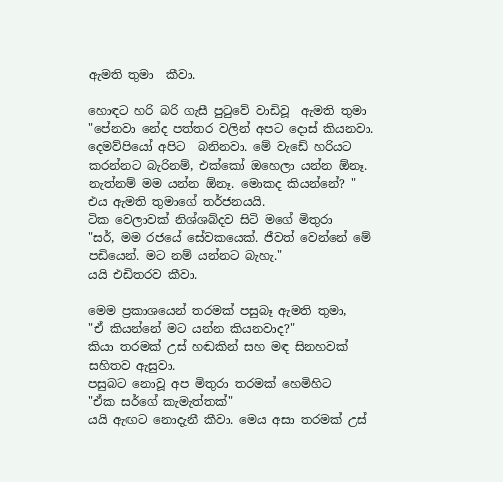ඇමති තුමා  කීවා.

හොඳට හරි බරි ගැසී පුටුවේ වාඩිවූ  ඇමති තුමා
"පේනවා නේද පත්තර වලින් අපට දොස් කියනවා. දෙමව්පියෝ අපිට  බනිනවා. මේ වැඩේ හරියට කරන්නට බැරිනම්, එක්‌කෝ ඔහෙලා යන්න ඕනෑ.  නැත්නම් මම යන්න ඕනෑ. මොකද කියන්නේ? "
එය ඇමති තුමාගේ තර්ජනයයි.
ටික වෙලාවක් නිශ්ශබ්දව සිටි මගේ මිතුරා
"සර්, මම රජයේ සේවකයෙක්. ජීවත් වෙන්නේ මේ පඩියෙන්. මට නම් යන්නට බැහැ."
යයි එඩිතරව කීවා.

මෙම ප්‍රකාශයෙන් තරමක් පසුබෑ ඇමති තුමා,
"ඒ කියන්නේ මට යන්න කියනවාද?"
කියා තරමක් උස් හඬකින් සහ මඳ සිනහවක් සහිතව ඇසුවා.
පසුබට නොවූ අප මිතුරා තරමක් හෙමිහිට
"ඒක සර්ගේ කැමැත්තක්"
යයි ඇඟට නොදැනී කීවා. මෙය අසා තරමක් උස්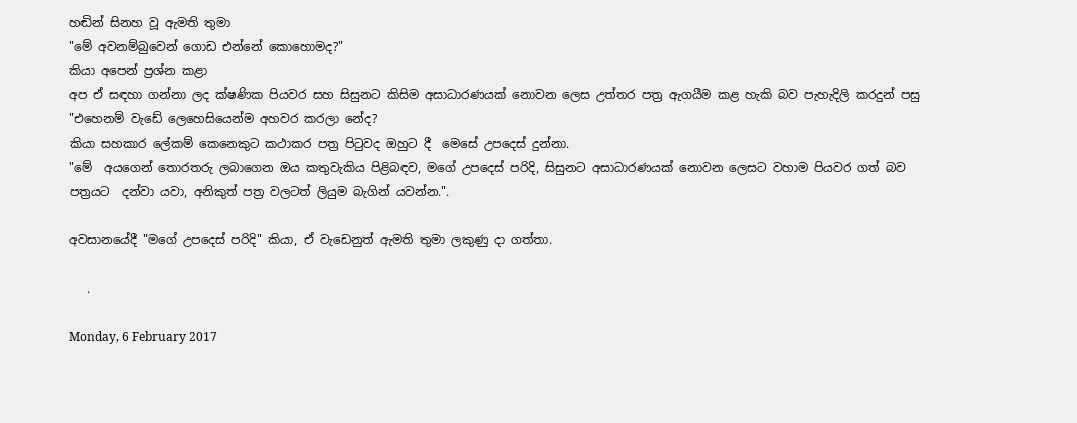හඬින් සිනහ වූ ඇමති තුමා
"මේ අවනම්බුවෙන් ගොඩ එන්නේ කොහොමද?"
කියා අපෙන් ප්‍රශ්න කළා
අප ඒ සඳහා ගන්නා ලද ක්ෂණික පියවර සහ සිසුනට කිසිම අසාධාරණයක් නොවන ලෙස උත්තර පත්‍ර ඇගයීම කළ හැකි බව පැහැදිලි කරදුන් පසු
"එහෙනම් වැඩේ ලෙහෙසියෙන්ම අහවර කරලා නේද?
කියා සහකාර ලේකම් කෙනෙකුට කථාකර පත්‍ර පිටුවද ඔහුට දී  මෙසේ උපදෙස් දුන්නා.
"මේ  අයගෙන් තොරතරු ලබාගෙන ඔය කතුවැකිය පිළිබඳව, මගේ උපදෙස් පරිදි, සිසුනට අසාධාරණයක් නොවන ලෙසට වහාම පියවර ගත් බව පත්‍රයට  දන්වා යවා, අනිකුත් පත්‍ර වලටත් ලියුම බැගින් යවන්න.".

අවසානයේදී "මගේ උපදෙස් පරිදි" කියා, ඒ වැඩෙනුත් ඇමති තුමා ලකුණු දා ගත්තා.

   .

Monday, 6 February 2017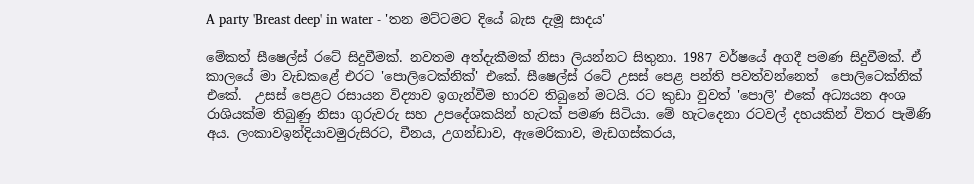A party 'Breast deep' in water - 'තන මට්ටමට දියේ බැස දැමූ සාදය'

මේකත් සීෂෙල්ස් රටේ සිදුවීමක්. නවතම අත්දැකීමක් නිසා ලියන්නට සිතුනා. 1987 වර්ෂයේ අගදී පමණ සිදුවීමක්. ඒ කාලයේ මා වැඩකළේ එරට 'පොලිටෙක්නික්' එකේ. සීෂෙල්ස් රටේ උසස් පෙළ පන්ති පවත්වන්නෙත්  පොලිටෙක්නික්  එකේ.  උසස් පෙළට රසායන විද්‍යාව ඉගැන්වීම භාරව තිබුනේ මටයි. රට කුඩා වුවත් 'පොලි' එකේ අධ්‍යයන අංශ රාශියක්ම තිබුණු නිසා ගුරුවරු සහ උපදේශකයින් හැටක් පමණ සිටියා. මේ හැටදෙනා රටවල් දහයකින් විතර පැමිණි අය. ලංකාවඉන්දියාවමුරුසිරට, චීනය, උගන්ඩාව, ඇමෙරිකාව, මැඩගස්කරය,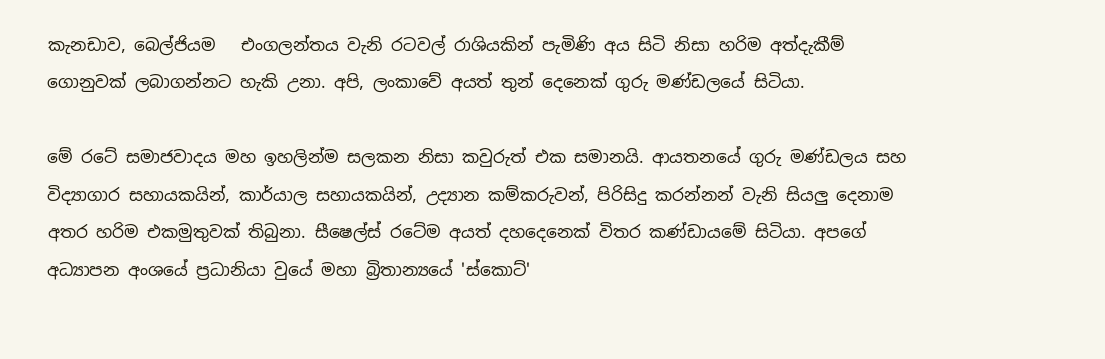කැනඩාව, බෙල්ජියම   එංගලන්තය වැනි රටවල් රාශියකින් පැමිණි අය සිටි නිසා හරිම අත්දැකීම් ගොනුවක් ලබාගන්නට හැකි උනා. අපි, ලංකාවේ අයත් තුන් දෙනෙක් ගුරු මණ්ඩලයේ සිටියා.

මේ රටේ සමාජවාදය මහ ඉහලින්ම සලකන නිසා කවුරුත් එක සමානයි. ආයතනයේ ගුරු මණ්ඩලය සහ විද්‍යාගාර සහායකයින්, කාර්යාල සහායකයින්, උද්‍යාන කම්කරුවන්, පිරිසිදු කරන්නන් වැනි සියලු දෙනාම අතර හරිම එකමුතුවක්‌ තිබුනා. සීෂෙල්ස් රටේම අයත් දහදෙනෙක් විතර කණ්ඩායමේ සිටියා. අපගේ අධ්‍යාපන අංශයේ ප්‍රධානියා වුයේ මහා බ්‍රිතාන්‍යයේ 'ස්කොට්'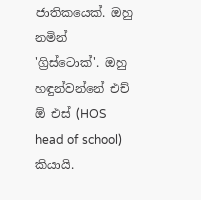ජාතිකයෙක්. ඔහු නමින් 'ග්‍රිස්ටොක්'. ඔහු හඳුන්වන්නේ එච් ඕ එස් (HOS head of school) කියායි.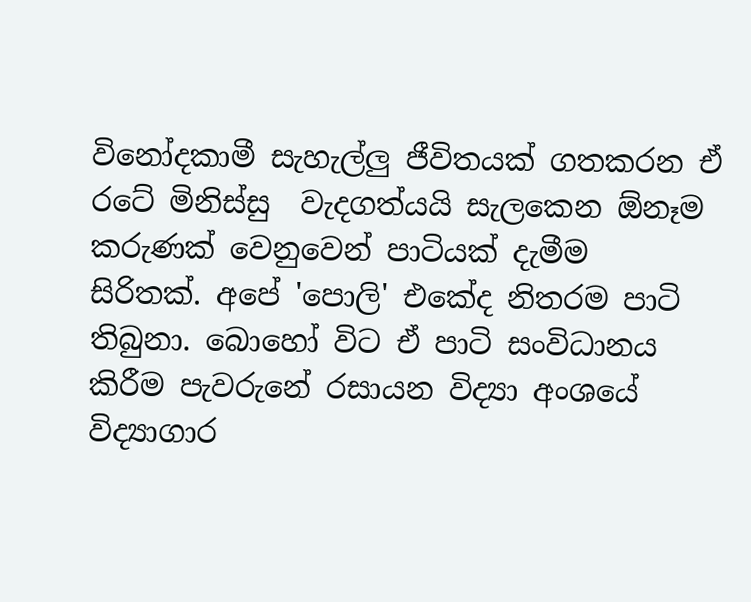විනෝදකාමී සැහැල්ලු ජීවිතයක් ගතකරන ඒ රටේ මිනිස්සු  වැදගත්යයි සැලකෙන ඕනෑම කරුණක් වෙනුවෙන් පාටියක් දැමීම  සිරිතක්. අපේ 'පොලි' එකේද නිතරම පාටි තිබුනා. බොහෝ විට ඒ පාටි සංවිධානය කිරීම පැවරුනේ රසායන විද්‍යා අංශයේ විද්‍යාගාර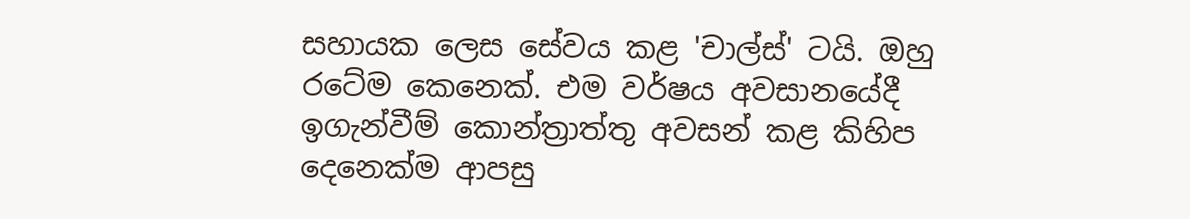සහායක ලෙස සේවය කළ 'චාල්ස්' ටයි. ඔහු රටේම කෙනෙක්. එම වර්ෂය අවසානයේදී ඉගැන්වීම් කොන්ත්‍රාත්තු අවසන් කළ කිහිප දෙනෙක්ම ආපසු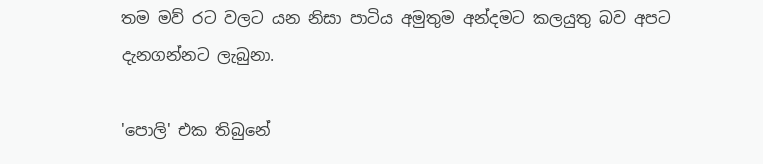තම මව් රට වලට යන නිසා පාටිය අමුතුම අන්දමට කලයුතු බව අපට දැනගන්නට ලැබුනා.

'පොලි' එක තිබුනේ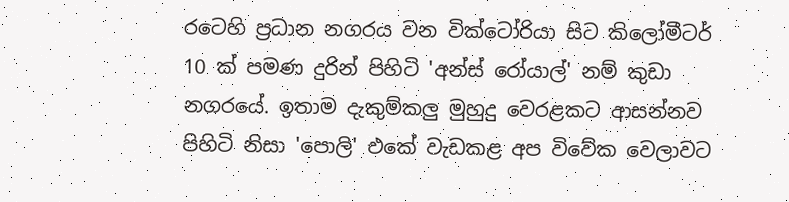රටෙහි ප්‍රධාන නගරය වන වික්ටෝරියා සිට කිලෝමීටර් 10 ක් පමණ දුරින් පිහිටි 'අන්ස් රෝයාල්' නම් කුඩා නගරයේ. ඉතාම දැකුම්කලු මුහුදු වෙරළකට ආසන්නව පිහිටි නිසා 'පොලි' එකේ වැඩකළ අප විවේක වෙලාවට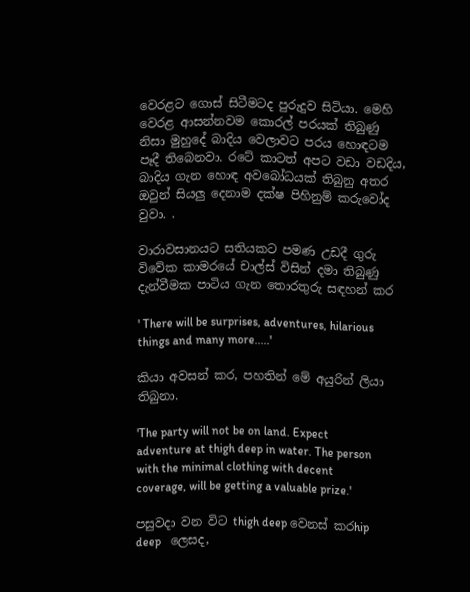වෙරළට ගොස් සිටීමටද පුරුදුව සිටියා. මෙහි වෙරළ ආසන්නවම කොරල් පරයක් තිබුණු නිසා මුහුදේ බාදිය වෙලාවට පරය හොඳටම පෑදී තිබෙනවා. රටේ කාටත් අපට වඩා වඩදිය, බාදිය ගැන හොඳ අවබෝධයක් තිබුනු අතර ඔවුන් සියලු දෙනාම දක්ෂ පිහිනුම් කරුවෝද වුවා. .

වාරාවසානයට සතියකට පමණ උඩදී ගුරු විවේක කාමරයේ චාල්ස් විසින් දමා තිබුණු දැන්වීමක පාටිය ගැන තොරතුරු සඳහන් කර

' There will be surprises, adventures, hilarious things and many more.....'

කියා අවසන් කර, පහතින් මේ අයුරින් ලියා තිබුනා.

'The party will not be on land. Expect adventure at thigh deep in water. The person with the minimal clothing with decent  coverage, will be getting a valuable prize.'

පසුවදා වන විට thigh deep වෙනස් කරhip deep   ලෙසද,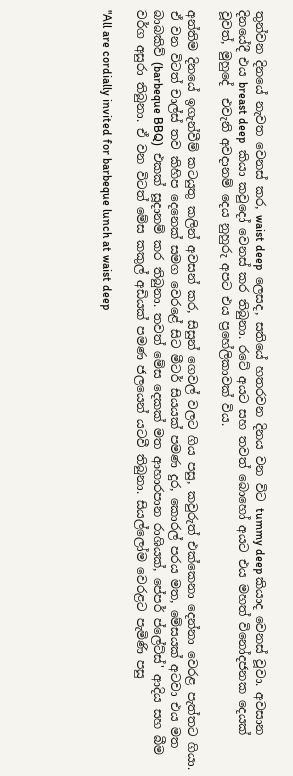තුන්වන දිනයේ නැවත වෙනස් කර, waist deep  ලෙසද, සතියේ හතරවන දිනය වන විට tummy deep කියාද වෙනස් වූවා. අවසාන දිනයේදී එය breast deep  කියා කවුදෝ වෙනස් කර තිබුනා. රටේ අයට සහ තවත් බොහෝ අයට එය මහත් විනෝදජනක දෙයක් වූවත්, මුහුදේ  එවැනි අවදානම් දෙය නුහුරු අපට එය ප්‍රහේලිකාවක් විය.

අන්තිම දිනයේ ඉගැන්වීම් කටයුතු කලින් අවසන් කර, සිසුන් ගෙවල් වලට ගිය පසු, කවුරුත් එක්කෙනා දෙන්නා වෙරළ පැත්තට ගියා. ඒ වන විටත් චාල්ස් තව කිහිප දෙනෙක් සමග වෙරළේ සිට මීටර් සියයක් පමණ දුර, කොරල් පරය මත, මේසයක් අටවා එය මත බාබකිව් (barbeque BBQ)  එකක් සූදානම් කර තිබුනා. තවත් මේස දෙකක් මත ආහාරපාන රාශියක්, පේපර් ප්ලේට්ස්' ආදිය සහ බීම වර්ග අසුරා තිබුනා. ඒ වන විටත් මේස කකුල් අඩියක් පමණ ජලයෙන් යටවී තිබුනා. සියල්ලෝම වෙරළට පැමිණි පසු

"All are cordially invited for barbeque lunch at waist deep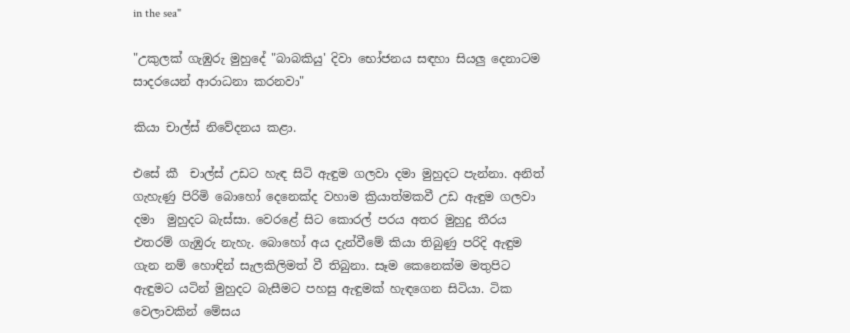in the sea"

"උකුලක් ගැඹුරු මුහුදේ "බාබකියු' දිවා භෝජනය සඳහා සියලු දෙනාටම සාදරයෙන් ආරාධනා කරනවා"

කියා චාල්ස් නිවේදනය කළා.

එසේ කී  චාල්ස් උඩට හැඳ සිටි ඇඳුම ගලවා දමා මුහුදට පැන්නා. අනිත් ගැහැණු පිරිමි බොහෝ දෙනෙක්ද වහාම ක්‍රියාත්මකවී උඩ ඇඳුම ගලවා දමා  මුහුදට බැස්සා. වෙරළේ සිට කොරල් පරය අතර මුහුදු තීරය එතරම් ගැඹුරු නැහැ. බොහෝ අය දැන්වීමේ කියා තිබුණු පරිදි ඇඳුම ගැන නම් හොඳින් සැලකිලිමත් වී තිබුනා. සෑම කෙනෙක්ම මතුපිට ඇඳුමට යටින් මුහුදට බැසීමට පහසු ඇඳුමක් හැඳගෙන සිටියා. ටික වෙලාවකින් මේසය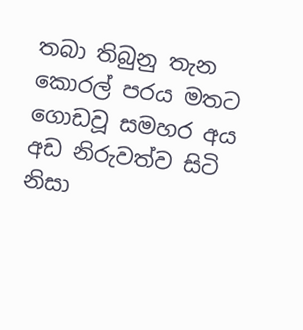තබා තිබුනු තැන කොරල් පරය මතට ගොඩවූ සමහර අය අඩ නිරුවත්ව සිටි නිසා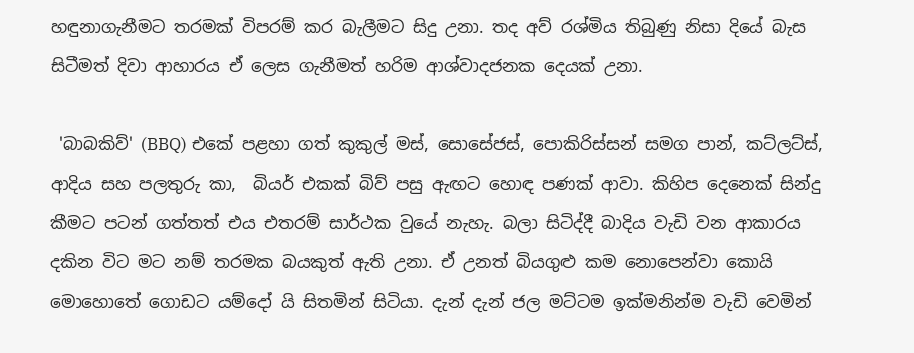හඳුනාගැනීමට තරමක් විපරම් කර බැලීමට සිදු උනා. තද අව් රශ්මිය තිබුණු නිසා දියේ බැස සිටීමත් දිවා ආහාරය ඒ ලෙස ගැනීමත් හරිම ආශ්වාදජනක දෙයක් උනා.

 'බාබකිව්' (BBQ) එකේ පළහා ගත් කුකුල් මස්, සොසේජස්, පොකිරිස්සන් සමග පාන්, කට්ලට්ස්, ආදිය සහ පලතුරු කා,  බියර් එකක් බිව් පසු ඇඟට හොඳ පණක් ආවා. කිහිප දෙනෙක් සින්දු කීමට පටන් ගත්තත් එය එතරම් සාර්ථක වුයේ නැහැ. බලා සිටිද්දී බාදිය වැඩි වන ආකාරය දකින විට මට නම් තරමක බයකුත් ඇති උනා. ඒ උනත් බියගුළු කම නොපෙන්වා කොයි මොහොතේ ගොඩට යම්දෝ යි සිතමින් සිටියා. දැන් දැන් ජල මට්ටම ඉක්මනින්ම වැඩි වෙමින්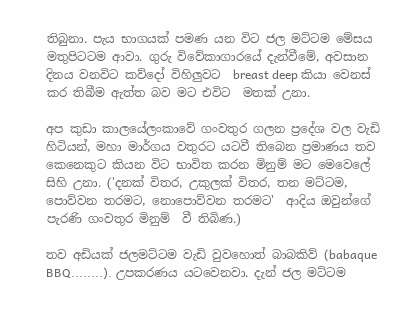තිබුනා. පැය භාගයක් පමණ යන විට ජල මට්ටම මේසය මතුපිටටම ආවා. ගුරු විවේකාගාරයේ දැන්වීමේ, අවසාන දිනය වනවිට කව්දෝ විහිලුවට  breast deep කියා වෙනස් කර තිබීම ඇත්ත බව මට එවිට  මතක් උනා.

අප කුඩා කාලයේලංකාවේ ගංවතුර ගලන ප්‍රදේශ වල වැඩි හිටියන්, මහා මාර්ගය වතුරට යටවී තිබෙන ප්‍රමාණය තව කෙනෙකුට කියන විට භාවිත කරන මිනුම් මට මෙවෙලේ සිහි උනා. ('දනක් විතර, උකුලක් විතර, තන මට්ටම, පොව්වන තරමට, නොපොව්වන තරමට'  ආදිය ඔවුන්ගේ පැරණි ගංවතුර මිනුම්  වී තිබිණ.)

තව අඩියක් ජලමට්ටම වැඩි වුවහොත් බාබකිව් (babaque BBQ........). උපකරණය යටවෙනවා. දැන් ජල මට්ටම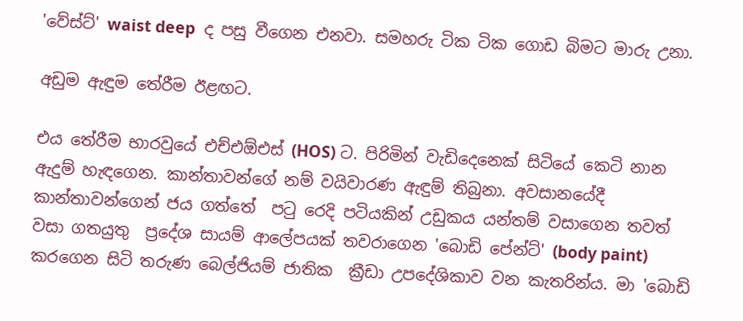'වේස්ට්' waist deep  ද පසු වීගෙන එනවා. සමහරු ටික ටික ගොඩ බිමට මාරු උනා.

අඩුම ඇඳුම තේරීම ඊළඟට.

එය තේරීම භාරවුයේ එච්එඕඑස් (HOS) ට. පිරිමින් වැඩිදෙනෙක් සිටියේ කෙටි නාන ඇදුම් හැඳගෙන. කාන්තාවන්ගේ නම් වයිවාරණ ඇඳුම් තිබුනා. අවසානයේදී කාන්තාවන්ගෙන් ජය ගත්තේ  පටු රෙදි පටියකින් උඩුකය යන්තම් වසාගෙන තවත්  වසා ගතයුතු  ප්‍රදේශ සායම් ආලේපයක් තවරාගෙන 'බොඩි පේන්ට්' (body paint)  කරගෙන සිටි තරුණ බෙල්ජියම් ජාතික  ක්‍රීඩා උපදේශිකාව වන කැතරින්ය. මා 'බොඩි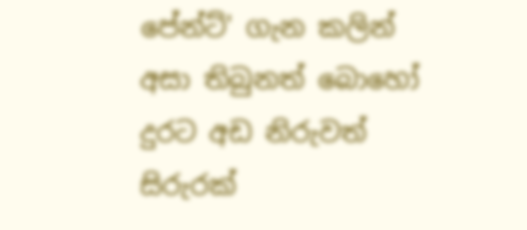පේන්ට්' ගැන කලින් අසා තිබුනත් බොහෝ දුරට අඩ නිරුවත් සිරුරක්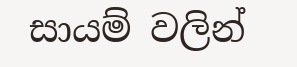සායම් වලින්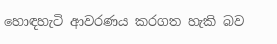හොඳහැටි ආවරණය කරගත හැකි බව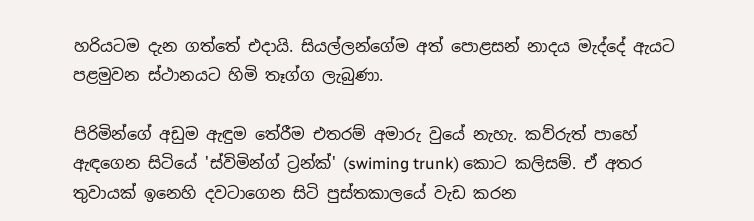හරියටම දැන ගත්තේ එදායි. සියල්ලන්ගේම අත් පොළසන් නාදය මැද්දේ ඇයට පළමුවන ස්ථානයට හිමි තෑග්ග ලැබුණා.

පිරිමින්ගේ අඩුම ඇඳුම තේරීම එතරම් අමාරු වුයේ නැහැ. කව්රුත් පාහේ ඇඳගෙන සිටියේ 'ස්විමින්ග් ට්‍රන්ක්' (swiming trunk) කොට කලිසම්. ඒ අතර තුවායක් ඉනෙහි දවටාගෙන සිටි පුස්තකාලයේ වැඩ කරන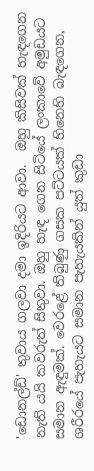'ඩොනල්ඩ්' තුවාය ගලවා දමා ඉදිරියට ආවා.  ඔහු කිසිවක් හැඳගෙන නැති යයි කවරුත් සිතුවා. ඔහු හැඳ ගෙන සිටියේ ලංකාවේ අමුඩයට සමාන ඇඳුමක්. වෙරළේ තිබුණු ගසක පට්ටයක් හිනෙහි බැඳගෙන, ශරීරයේ පැහැයට සමාන පැහැයකින් යුත් කුඩා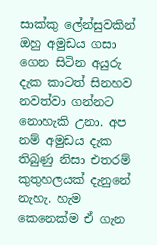සාක්කු ලේන්සු‍වකින් ඔහු අමුඩය ගසා ගෙන සිටින අයුරු දැක කාටත් සිනහව නවත්වා ගන්නට නොහැකි උනා. අප නම් අමුඩය දැක තිබුණු නිසා එතරම් කුතුහලයක් දැනුනේ නැහැ. හැම කෙනෙක්ම ඒ ගැන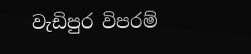වැඩිපුර විපරම්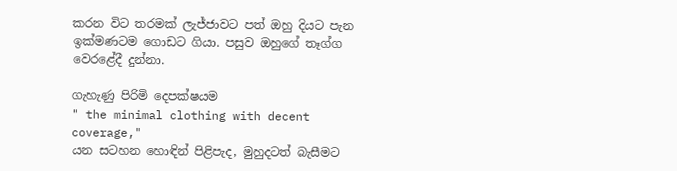කරන විට තරමක් ලැජ්ජාවට පත් ඔහු දියට පැන ඉක්මණටම ගොඩට ගියා. පසුව ඔහුගේ තෑග්ග වෙරළේදී දුන්නා.

ගැහැණු පිරිමි දෙපක්ෂයම
" the minimal clothing with decent  coverage,"
යන සටහන හොඳින් පිළිපැද, මුහුදටත් බැසීමට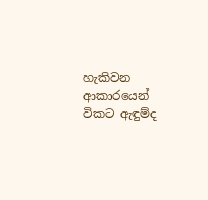හැකිවන ආකාරයෙන් විකට ඇඳුම්ද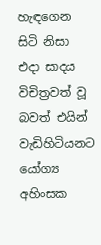හැඳගෙන සිටි නිසා එදා සාදය විචිත්‍රවත් වූ බවත් එයින් වැඩිහිටියනට යෝග්‍ය අහිංසක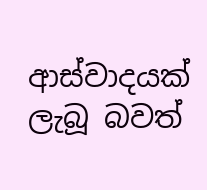ආස්වාදයක් ලැබූ බවත්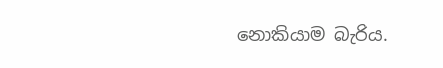නොකියාම බැරිය.